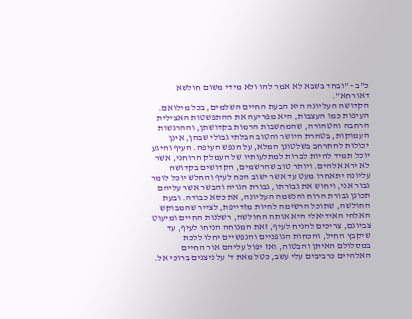כ"ב - "ובחד בשבא לא אמר להו ולא מידי משום חולשא דאורחא".
הקדושה העליונה היא הבעת החיים השלמים, בכל מילואם. העיפות כמו העצבות, היא מפריעה את ההתפשטות האצילית הרחבה והטהורה, שהמחשבות הרמות בקדושתן, וההרגשות העמוקות, בטהרת היושר והטוב הבלתי גבולי שבהן, אינן יכולות להתרחב בשלטונן המלא, על הנפש העיפה. העיף והיגע יוכל תמיד להיות לברות למתלעותיו של העמלק הרוחני, אשר לא ירא אלהים. ויותר טוב שהרשמים, הקדושים בקדושה עליונה יתאחרו מעט עד אשר ישוב הכח לעיף והחלש יוכל לומר גבור אני, ויחוש את גבורתו, גבורת הגויה והבשר אשר עליהם תכונן גבורת הרוח והנשמה העליונה, את כסא כבודה. ובעת החולשה, שתוכל הרשימה להיות מזדייפת, לצייר שהמבוקש האלהי האידיאלי היא אותה החולשה, רשלנות החיים ומיעוט צביונם, צריכים להניח לעיף, זאת המנוחה הניחו לעיף, עד שיקבץ החיל, והכחות הגופניים והנפשיים יחלו ללכת במסלולם האיתן והבטוח, ואז יפול עליהם אור החיים האלהיים כרביבים עלי עשב, כטל מאת ד' על ניצנים ברוכי אל.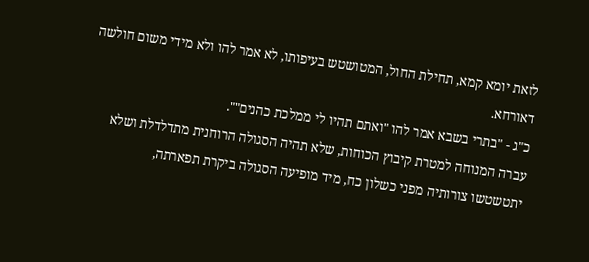לזאת יומא קמא, תחילת החול, המטושטש בעיפותו, לא אמר להו ולא מידי משום חולשה דאורחא.
כ"ג - "בתרי בשבא אמר להו "ואתם תהיו לי ממלכת כהנים"".
עברה המנוחה למטרת קיבוץ הכוחות, שלא תהיה הסגולה הרוחנית מתדלדלת ושלא יתטשטשו צורותיה מפני כשלון כח, מיד מופיעה הסגולה ביקרת תפארתה,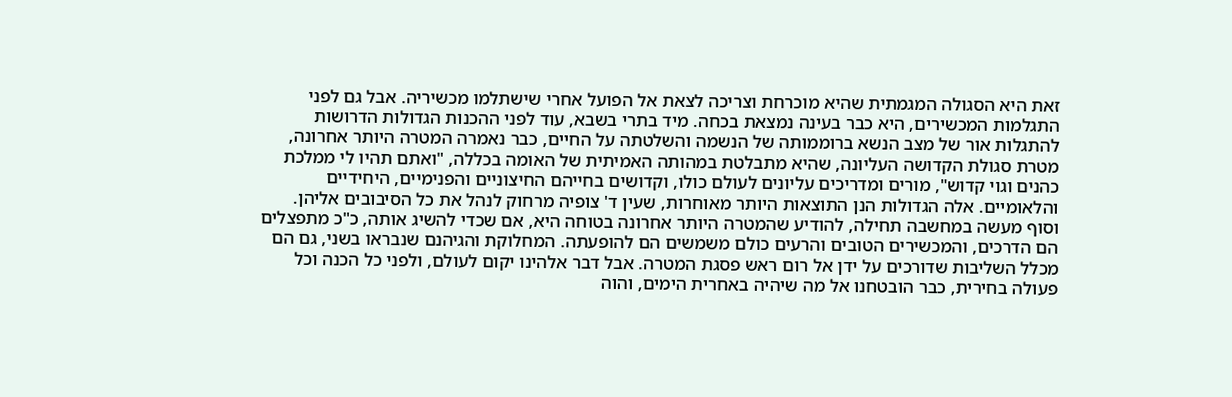זאת היא הסגולה המגמתית שהיא מוכרחת וצריכה לצאת אל הפועל אחרי שישתלמו מכשיריה. אבל גם לפני התגלמות המכשירים, היא כבר בעינה נמצאת בכחה. מיד בתרי בשבא, עוד לפני ההכנות הגדולות הדרושות להתגלות אור של מצב הנשא ברוממותה של הנשמה והשלטתה על החיים, כבר נאמרה המטרה היותר אחרונה, מטרת סגולת הקדושה העליונה, שהיא מתבלטת במהותה האמיתית של האומה בכללה, "ואתם תהיו לי ממלכת כהנים וגוי קדוש", מורים ומדריכים עליונים לעולם כולו, וקדושים בחייהם החיצוניים והפנימיים, היחידיים והלאומיים. אלה הגדולות הנן התוצאות היותר מאוחרות, שעין ד' צופיה מרחוק לנהל את כל הסיבובים אליהן. וסוף מעשה במחשבה תחילה, להודיע שהמטרה היותר אחרונה בטוחה היא, אם שכדי להשיג אותה, כ"כ מתפצלים הם הדרכים, והמכשירים הטובים והרעים כולם משמשים הם להופעתה. המחלוקת והגיהנם שנבראו בשני, גם הם מכלל השליבות שדורכים על ידן אל רום ראש פסגת המטרה. אבל דבר אלהינו יקום לעולם, ולפני כל הכנה וכל פעולה בחירית, כבר הובטחנו אל מה שיהיה באחרית הימים, והוה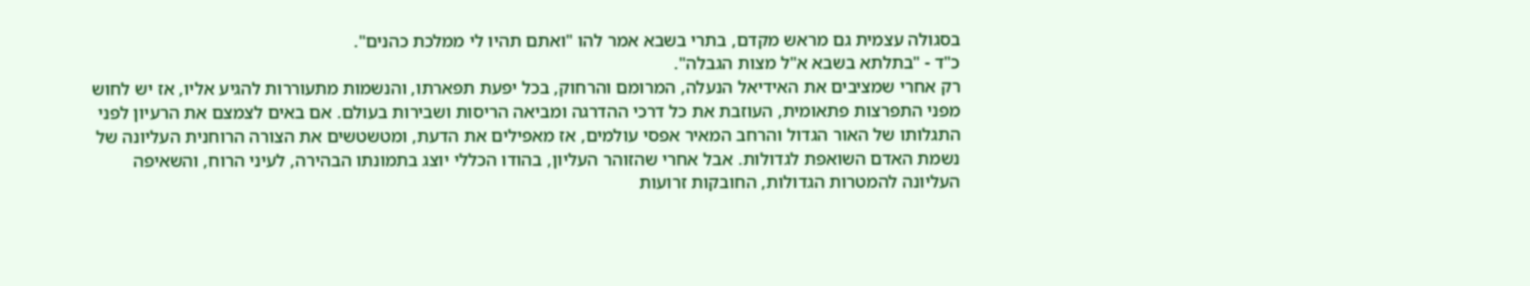בסגולה עצמית גם מראש מקדם, בתרי בשבא אמר להו "ואתם תהיו לי ממלכת כהנים".
כ"ד - "בתלתא בשבא א"ל מצות הגבלה".
רק אחרי שמציבים את האידיאל הנעלה, המרומם והרחוק, בכל יפעת תפארתו, והנשמות מתעוררות להגיע אליו, אז יש לחוש מפני התפרצות פתאומית, העוזבת את כל דרכי ההדרגה ומביאה הריסות ושבירות בעולם. אם באים לצמצם את הרעיון לפני התגלותו של האור הגדול והרחב המאיר אפסי עולמים, אז מאפילים את הדעת, ומטשטשים את הצורה הרוחנית העליונה של נשמת האדם השואפת לגדולות. אבל אחרי שהזוהר העליון, בהודו הכללי יוצג בתמונתו הבהירה, לעיני הרוח, והשאיפה העליונה להמטרות הגדולות, החובקות זרועות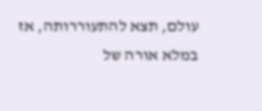עולם, תצא להתעוררותה, אז במלא אורה של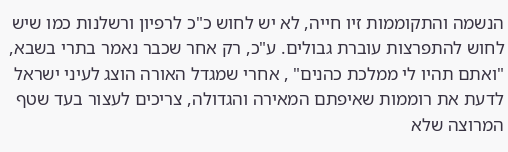הנשמה והתקוממות זיו חייה, לא יש לחוש כ"כ לרפיון ורשלנות כמו שיש לחוש להתפרצות עוברת גבולים. ע"כ, רק אחר שכבר נאמר בתרי בשבא, "ואתם תהיו לי ממלכת כהנים" , אחרי שמגדל האורה הוצג לעיני ישראל לדעת את רוממות שאיפתם המאירה והגדולה, צריכים לעצור בעד שטף המרוצה שלא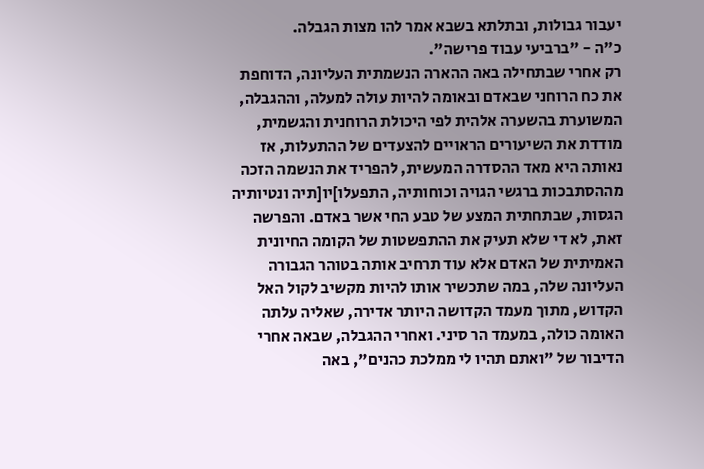יעבור גבולות, ובתלתא בשבא אמר להו מצות הגבלה.
כ"ה - "ברביעי עבוד פרישה".
רק אחרי שבתחילה באה ההארה הנשמתית העליונה, הדוחפת את כח הרוחני שבאדם ובאומה להיות עולה למעלה, וההגבלה, המשוערת בהשערה אלהית לפי היכולת הרוחנית והגשמית, מודדת את השיעורים הראויים להצעדים של ההתעלות, אז נאותה היא מאד ההסדרה המעשית, להפריד את הנשמה הזכה מההסתבכות ברגשי הגויה וכוחותיה, התפעלו]יו[תיה ונטיותיה הגסות, שבתחתית המצע של טבע החי אשר באדם. והפרשה זאת, לא די שלא תעיק את ההתפשטות של הקומה החיונית האמיתית של האדם אלא עוד תרחיב אותה בטוהר הגבורה העליונה שלה, במה שתכשיר אותו להיות מקשיב לקול האל הקדוש, מתוך מעמד הקדושה היותר אדירה, שאליה עלתה האומה כולה, במעמד הר סיני. ואחרי ההגבלה, שבאה אחרי הדיבור של "ואתם תהיו לי ממלכת כהנים", באה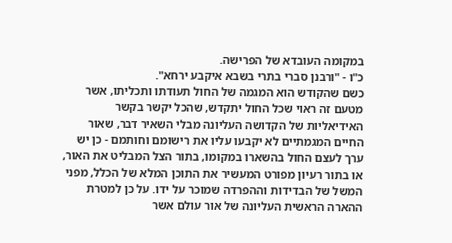במקומה העובדא של הפרישה.
כ"ו - "ורבנן סברי בתרי בשבא איקבע ירחא".
כשם שהקודש הוא המגמה של החול תעודתו ותכליתו, אשר מטעם זה ראוי שכל החול יתקדש, שהכל יקשר בקשר האידיאליות של הקדושה העליונה מבלי השאיר דבר, שאור החיים המגמתיים לא יקבעו עליו את רישומם וחותמם - כן יש ערך לעצם החול בהשארו במקומו, בתור הצל המבליט את האור, או בתור רעיון מפורט המעשיר את התוכן המלא של הכלל, מפני המשל של הבדידות וההפרדה שמוכר על ידו. על כן למטרת ההארה הראשית העליונה של אור עולם אשר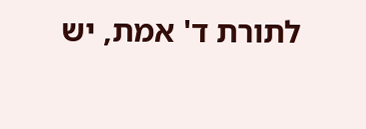לתורת ד' אמת, יש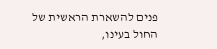פנים להשארת הראשית של החול בעינו,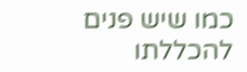כמו שיש פנים להכללתו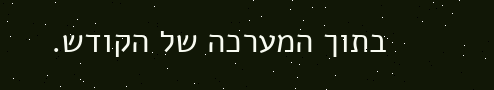בתוך המערכה של הקודש.